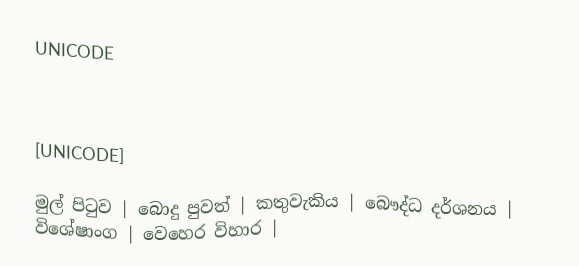UNICODE



[UNICODE]

මුල් පිටුව | බොදු පුවත් | කතුවැකිය | බෞද්ධ දර්ශනය | විශේෂාංග | වෙහෙර විහාර |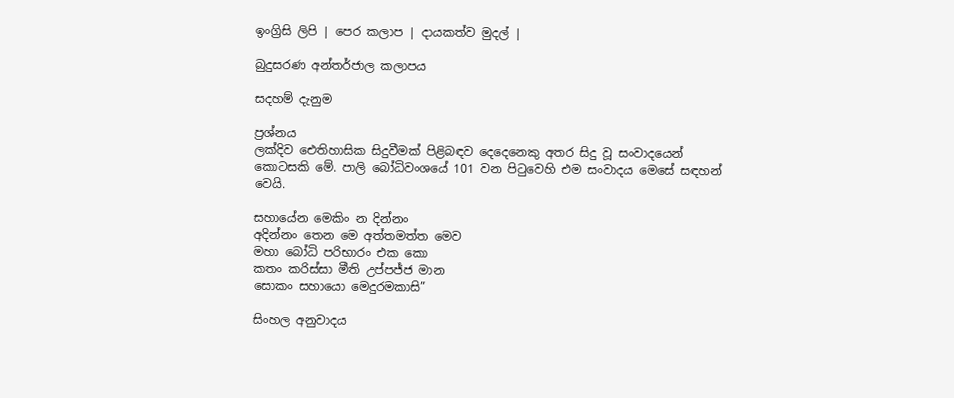ඉංග්‍රිසි ලිපි | පෙර කලාප | දායකත්ව මුදල් |

බුදුසරණ අන්තර්ජාල කලාපය

සදහම් දැනුම

ප්‍රශ්නය
ලක්දිව ඓතිහාසික සිදුවීමක් පිළිබඳව දෙදෙනෙකු අතර සිදු වූ සංවාදයෙන් කොටසකි මේ. පාලි බෝධිවංශයේ 101 වන පිටුවෙහි එම සංවාදය මෙසේ සඳහන් වෙයි.

සහායේන මෙකිං න දින්නං
අදින්නං තෙන මෙ අත්තමත්ත මෙව
මහා බෝධි පරිභාරං එක කො
කතං කරිස්සා මීති උප්පජ්ජ මාන
සොකං සහායො මෙදුරමකාසි”

සිංහල අනුවාදය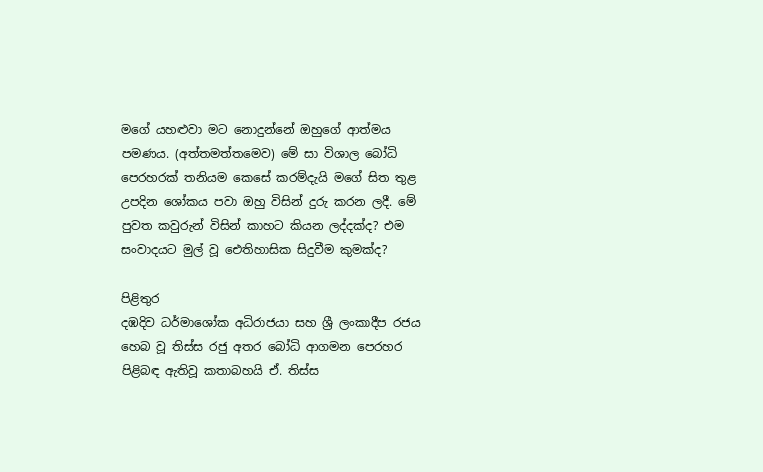මගේ යහළුවා මට නොදුන්නේ ඔහුගේ ආත්මය පමණය. (අත්තමත්තමෙව) මේ සා විශාල බෝධි පෙරහරක් තනියම කෙසේ කරම්දැයි මගේ සිත තුළ උපදින ශෝකය පවා ඔහු විසින් දුරු කරන ලදී. මේ පුවත කවුරුන් විසින් කාහට කියන ලද්දක්ද? එම සංවාදයට මුල් වූ ඓතිහාසික සිදුවීම කුමක්ද?

පිළිතුර
දඹදිව ධර්මාශෝක අධිරාජයා සහ ශ්‍රී ලංකාදීප රජය හෙබ වූ තිස්ස රජු අතර බෝධි ආගමන පෙරහර පිළිබඳ ඇතිවූ කතාබහයි ඒ. තිස්ස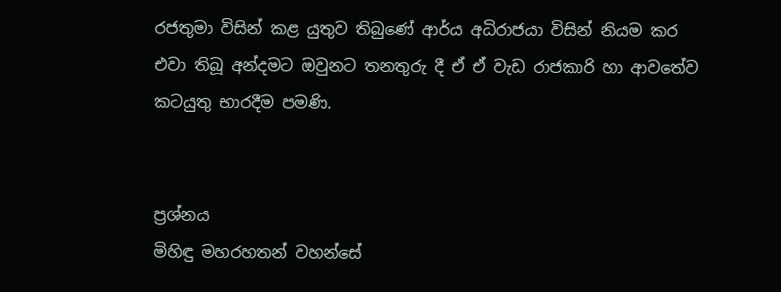රජතුමා විසින් කළ යුතුව තිබුණේ ආර්ය අධිරාජයා විසින් නියම කර එවා තිබූ අන්දමට ඔවුනට තනතුරු දී ඒ ඒ වැඩ රාජකාරි හා ආවතේව කටයුතු භාරදීම පමණි.


ප්‍රශ්නය
මිහිඳු මහරහතන් වහන්සේ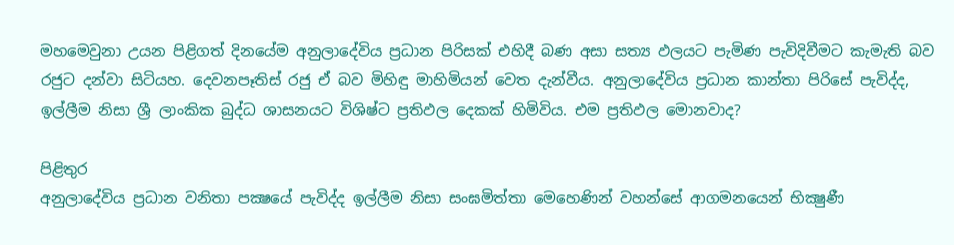මහමෙවුනා උයන පිළිගත් දිනයේම අනුලාදේවිය ප්‍රධාන පිරිසක් එහිදී බණ අසා සත්‍ය ඵලයට පැමිණ පැවිදිවීමට කැමැති බව රජුට දන්වා සිටියහ. දෙවනපෑතිස් රජු ඒ බව මිහිඳු මාහිමියන් වෙත දැන්වීය. අනුලාදේවිය ප්‍රධාන කාන්තා පිරිසේ පැවිද්ද, ඉල්ලීම නිසා ශ්‍රී ලාංකික බුද්ධ ශාසනයට විශිෂ්ට ප්‍රතිඵල දෙකක් හිමිවිය. එම ප්‍රතිඵල මොනවාද?

පිළිතුර
අනුලාදේවිය ප්‍රධාන වනිතා පක්‍ෂයේ පැවිද්ද ඉල්ලීම නිසා සංඝමිත්තා මෙහෙණින් වහන්සේ ආගමනයෙන් භික්‍ෂුණී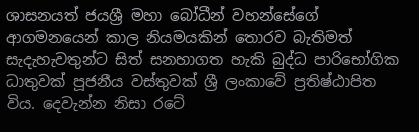ශාසනයත් ජයශ්‍රී මහා බෝධීන් වහන්සේගේ ආගමනයෙන් කාල නියමයකින් තොරව බැතිමත් සැදැහැවතුන්ට සිත් සනහාගත හැකි බුද්ධ පාරිභෝගික ධාතුවක් පූජනීය වස්තුවක් ශ්‍රී ලංකාවේ ප්‍රතිෂ්ඨාපිත විය. දෙවැන්න නිසා රටේ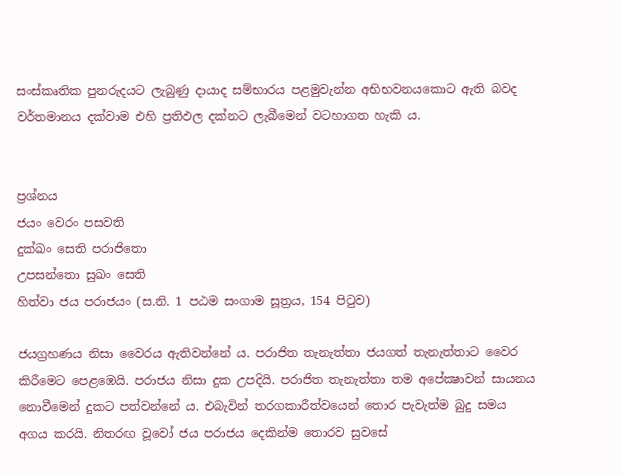සංස්කෘතික පුනරුදයට ලැබුණු දායාද සම්භාරය පළමුවැන්න අභිභවනයකොට ඇති බවද වර්තමානය දක්වාම එහි ප්‍රතිඵල දක්නට ලැබීමෙන් වටහාගත හැකි ය.


ප්‍රශ්නය
ජයං වෙරං පසවති
දුක්ඛං සෙති පරාජිතො
උපසන්තො සුඛං සෙති
හිත්වා ජය පරාජයං (ස.නි. 1 පඨම සංගාම සූත්‍රය, 154 පිටුව)

ජයග්‍රහණය නිසා වෛරය ඇතිවන්නේ ය. පරාජිත තැනැත්තා ජයගත් තැනැත්තාට වෛර කිරීමෙට පෙළඹෙයි. පරාජය නිසා දුක උපදියි. පරාජිත තැනැත්තා තම අපේක්‍ෂාවන් සායනය නොවීමෙන් දුකට පත්වන්නේ ය. එබැවින් තරගකාරීත්වයෙන් තොර පැවැත්ම බුදු සමය අගය කරයි. නිතරඟ වූවෝ ජය පරාජය දෙකින්ම තොරව සුවසේ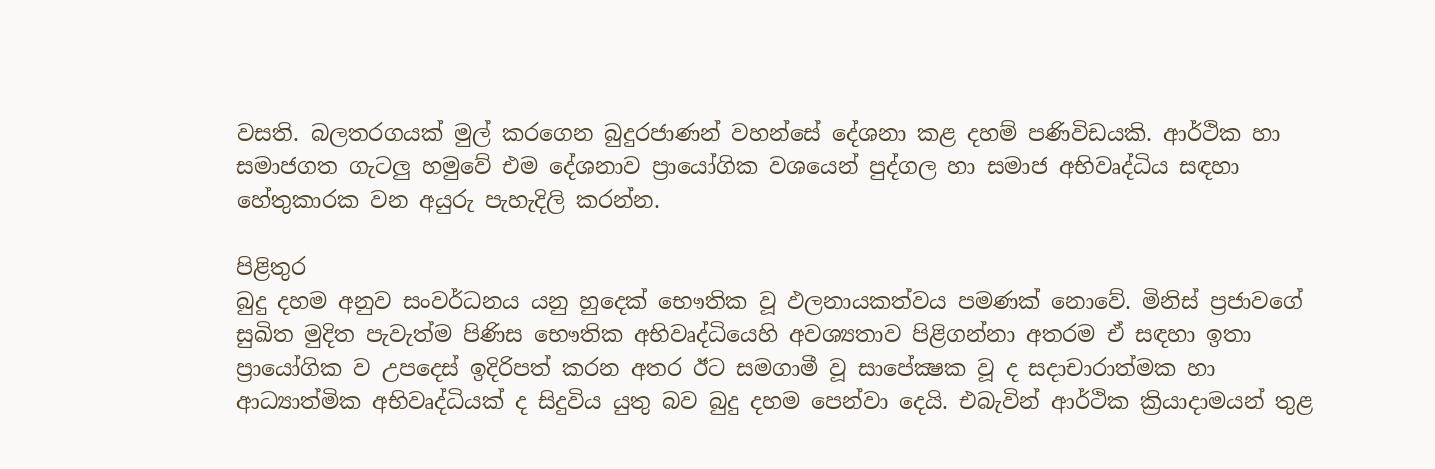වසති. බලතරගයක් මුල් කරගෙන බුදුරජාණන් වහන්සේ දේශනා කළ දහම් පණිවිඩයකි. ආර්ථික හා සමාජගත ගැටලු හමුවේ එම දේශනාව ප්‍රායෝගික වශයෙන් පුද්ගල හා සමාජ අභිවෘද්ධිය සඳහා හේතුකාරක වන අයුරු පැහැදිලි කරන්න.

පිළිතුර
බුදු දහම අනුව සංවර්ධනය යනු හුදෙක් භෞතික වූ ඵලනායකත්වය පමණක් නොවේ. මිනිස් ප්‍රජාවගේ සුඛිත මුදිත පැවැත්ම පිණිස භෞතික අභිවෘද්ධියෙහි අවශ්‍යතාව පිළිගන්නා අතරම ඒ සඳහා ඉතා ප්‍රායෝගික ව උපදෙස් ඉදිරිපත් කරන අතර ඊට සමගාමී වූ සාපේක්‍ෂක වූ ද සදාචාරාත්මක හා ආධ්‍යාත්මික අභිවෘද්ධියක් ද සිදුවිය යුතු බව බුදු දහම පෙන්වා දෙයි. එබැවින් ආර්ථික ක්‍රියාදාමයන් තුළ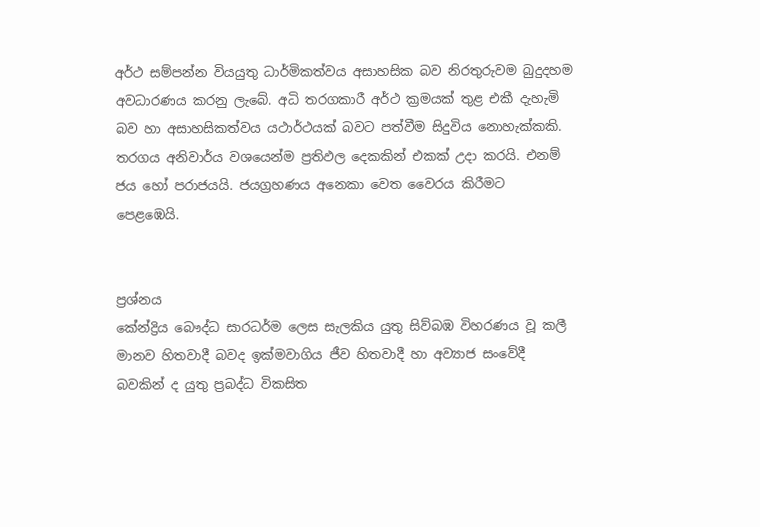අර්ථ සම්පන්න වියයුතු ධාර්මිකත්වය අසාහසික බව නිරතුරුවම බුදුදහම අවධාරණය කරනු ලැබේ. අධි තරගකාරී අර්ථ ක්‍රමයක් තුළ එකී දැහැමි බව හා අසාහසිකත්වය යථාර්ථයක් බවට පත්වීම සිදුවිය නොහැක්කකි. තරගය අනිවාර්ය වශයෙන්ම ප්‍රතිඵල දෙකකින් එකක් උදා කරයි. එනම් ජය හෝ පරාජයයි. ජයග්‍රහණය අනෙකා වෙත වෛරය කිරීමට පෙළඹෙයි.


ප්‍රශ්නය
කේන්ද්‍රිය බෞද්ධ සාරධර්ම ලෙස සැලකිය යුතු සිව්බඹ විහරණය වූ කලී මානව හිතවාදී බවද ඉක්මවාගිය ජීව හිතවාදී හා අව්‍යාජ සංවේදී බවකින් ද යුතු ප්‍රබද්ධ විකසිත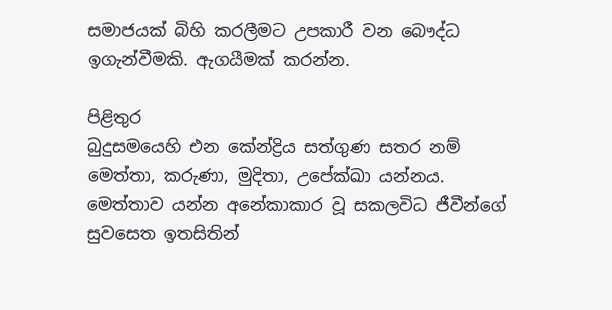සමාජයක් බිහි කරලීමට උපකාරී වන බෞද්ධ ඉගැන්වීමකි. ඇගයීමක් කරන්න.

පිළිතුර
බුදුසමයෙහි එන කේන්ද්‍රිය සත්ගුණ සතර නම් මෙත්තා, කරුණා, මුදිතා, උපේක්‍ඛා යන්නය. මෙත්තාව යන්න අනේකාකාර වූ සකලවිධ ජීවීන්ගේ සුවසෙත ඉතසිතින්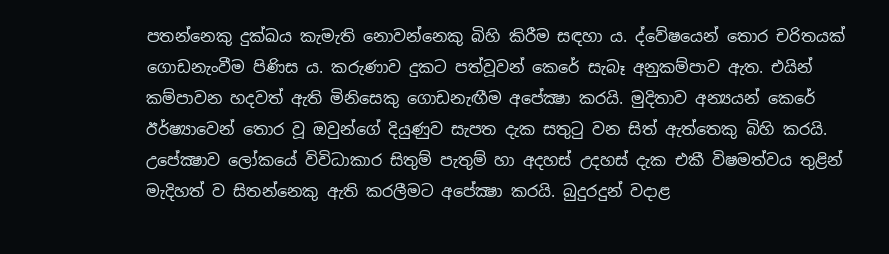පතන්නෙකු දුක්ඛය කැමැති නොවන්නෙකු බිහි කිරීම සඳහා ය. ද්වේෂයෙන් තොර චරිතයක් ගොඩනැංවීම පිණිස ය. කරුණාව දුකට පත්වූවන් කෙරේ සැබෑ අනුකම්පාව ඇත. එයින් කම්පාවන හදවත් ඇති මිනිසෙකු ගොඩනැඟීම අපේක්‍ෂා කරයි. මුදිතාව අන්‍යයන් කෙරේ ඊර්ෂ්‍යාවෙන් තොර වූ ඔවුන්ගේ දියුණුව සැපත දැක සතුටු වන සිත් ඇත්තෙකු බිහි කරයි. උපේක්‍ෂාව ලෝකයේ විවිධාකාර සිතුම් පැතුම් හා අදහස් උදහස් දැක එකී විෂමත්වය තුළින් මැදිහත් ව සිතන්නෙකු ඇති කරලීමට අපේක්‍ෂා කරයි. බුදුරදුන් වදාළ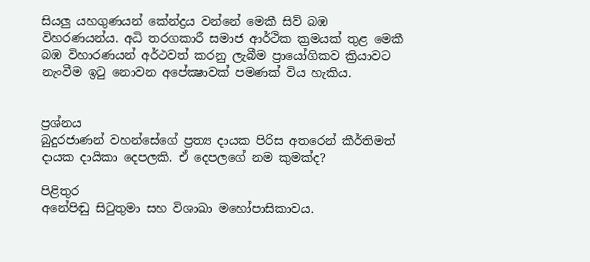සියලු යහගුණයන් කේන්ද්‍රය වන්නේ මෙකී සිව් බඹ විහරණයන්ය. අධි තරගකාරී සමාජ ආර්ථික ක්‍රමයක් තුළ මෙකී බඹ විහාරණයන් අර්ථවත් කරනු ලැබීම ප්‍රායෝගිකව ක්‍රියාවට නැංවීම ඉටු නොවන අපේක්‍ෂාවක් පමණක් විය හැකිය.


ප්‍රශ්නය
බුදුරජාණන් වහන්සේගේ ප්‍රත්‍ය දායක පිරිස අතරෙන් කීර්තිමත් දායක දායිකා දෙපලකි. ඒ දෙපලගේ නම කුමක්ද?

පිළිතුර
අනේපිඬු සිටුතුමා සහ විශාඛා මහෝපාසිකාවය.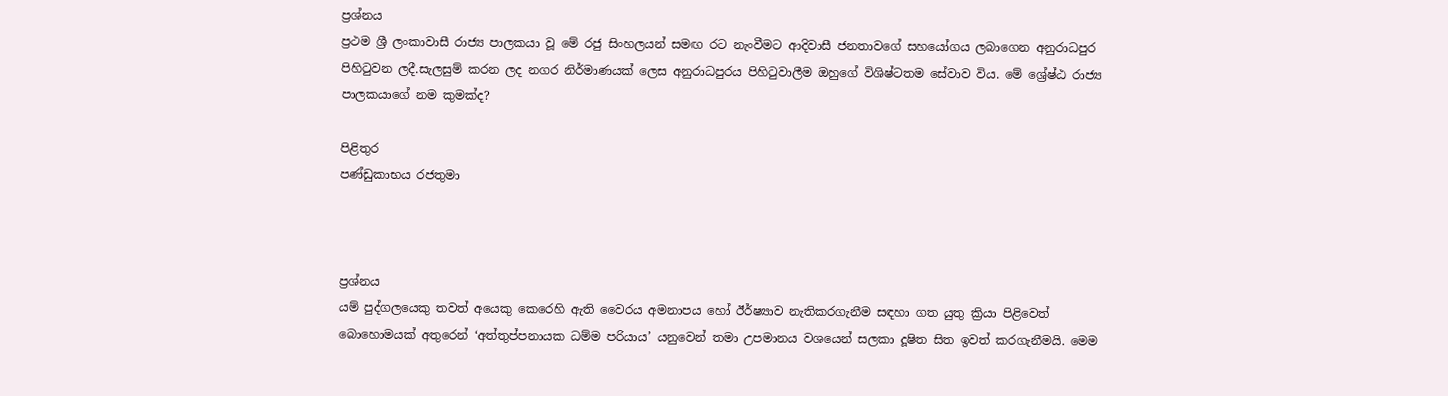ප්‍රශ්නය
ප්‍රථම ශ්‍රී ලංකාවාසී රාජ්‍ය පාලකයා වූ මේ රජු සිංහලයන් සමඟ රට නැංවීමට ආදිවාසී ජනතාවගේ සහයෝගය ලබාගෙන අනුරාධපුර පිහිටුවන ලදී.සැලසුම් කරන ලද නගර නිර්මාණයක් ලෙස අනුරාධපුරය පිහිටුවාලීම ඔහුගේ විශිෂ්ටතම සේවාව විය. මේ ශ්‍රේෂ්ඨ රාජ්‍ය පාලකයාගේ නම කුමක්ද?

පිළිතුර
පණ්ඩුකාභය රජතුමා



ප්‍රශ්නය
යම් පුද්ගලයෙකු තවත් අයෙකු කෙරෙහි ඇති වෛරය අමනාපය හෝ ඊර්ෂ්‍යාව නැතිකරගැනීම සඳහා ගත යුතු ක්‍රියා පිළිවෙත් බොහොමයක් අතුරෙන් ‘අත්තුප්පනායක ධම්ම පරියාය’ යනුවෙන් තමා උපමානය වශයෙන් සලකා දූෂිත සිත ඉවත් කරගැනීමයි. මෙම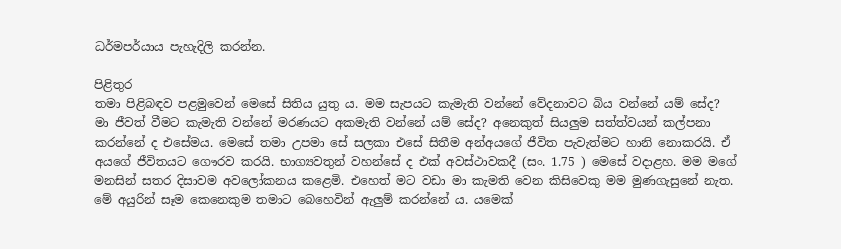ධර්මපර්යාය පැහැදිලි කරන්න.

පිළිතුර
තමා පිළිබඳව පළමුවෙන් මෙසේ සිතිය යුතු ය. මම සැපයට කැමැති වන්නේ වේදනාවට බිය වන්නේ යම් සේද? මා ජීවත් වීමට කැමැති වන්නේ මරණයට අකමැති වන්නේ යම් සේද? අනෙකුත් සියලුම සත්ත්වයන් කල්පනා කරන්නේ ද එසේමය. මෙසේ තමා උපමා සේ සලකා එසේ සිතීම අන්අයගේ ජීවිත පැවැත්මට හානි නොකරයි. ඒ අයගේ ජීවිතයට ගෞරව කරයි. භාග්‍යවතුන් වහන්සේ ද එක් අවස්ථාවකදී (සං. 1.75 ) මෙසේ වදාළහ. මම මගේ මනසින් සතර දිසාවම අවලෝකනය කළෙමි. එහෙත් මට වඩා මා කැමති වෙන කිසිවෙකු මම මුණගැසුනේ නැත. මේ අයුරින් සෑම කෙනෙකුම තමාට බෙහෙවින් ඇලුම් කරන්නේ ය. යමෙක්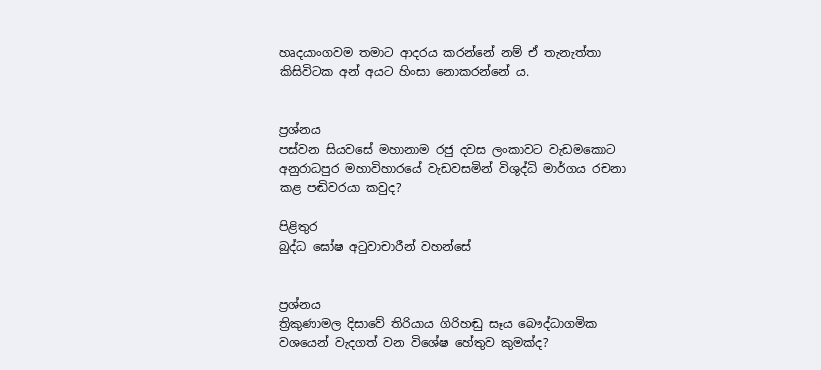හෘදයාංගවම තමාට ආදරය කරන්නේ නම් ඒ තැනැත්තා කිසිවිටක අන් අයට හිංසා නොකරන්නේ ය.


ප්‍රශ්නය
පස්වන සියවසේ මහානාම රජු දවස ලංකාවට වැඩමකොට අනුරාධපුර මහාවිහාරයේ වැඩවසමින් විශුද්ධි මාර්ගය රචනා කළ පඬිවරයා කවුද?

පිළිතුර
බුද්ධ ඝෝෂ අටුවාචාරීන් වහන්සේ


ප්‍රශ්නය
ත්‍රිකුණාමල දිසාවේ තිරියාය ගිරිහඬු සෑය බෞද්ධාගමික වශයෙන් වැදගත් වන විශේෂ හේතුව කුමක්ද?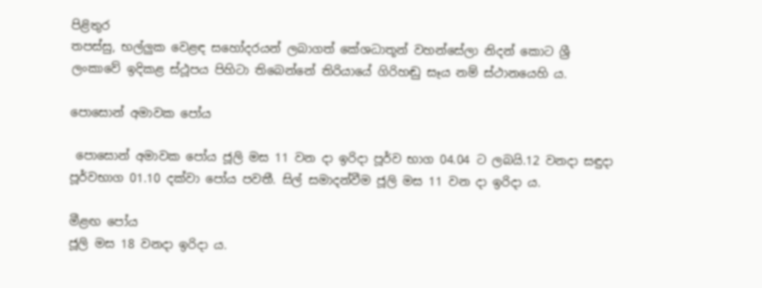පිළිතුර
තපස්සු, භල්ලුක වෙළඳ සහෝදරයන් ලබාගත් කේශධාතූන් වහන්සේලා නිදන් කොට ශ්‍රී ලංකාවේ ඉදිකළ ස්ථූපය පිහිටා තිබෙන්නේ තිරියායේ ගිරිහඬු සෑය නම් ස්ථානයෙහි ය.

පොසොන් අමාවක පෝය

 පොසොන් අමාවක පෝය ජූලි මස 11 වන දා ඉරිදා පූර්ව භාග 04.04 ට ලබයි.12 වනදා සඳුදා පූර්වභාග 01.10 දක්වා පෝය පවතී. සිල් සමාදන්වීම ජූලි මස 11 වන දා ඉරිදා ය.

මීළඟ පෝය
ජූලි මස 18 වනදා ඉරිදා ය.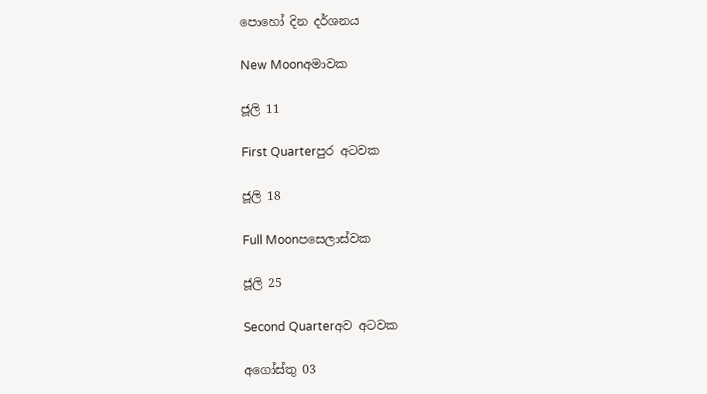පොහෝ දින දර්ශනය

New Moonඅමාවක

ජූලි 11

First Quarterපුර අටවක

ජූලි 18

Full Moonපසෙලාස්වක

ජූලි 25

Second Quarterඅව අටවක

අගෝස්තු 03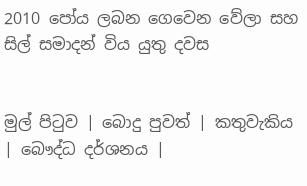2010 පෝය ලබන ගෙවෙන වේලා සහ සිල් සමාදන් විය යුතු දවස


මුල් පිටුව | බොදු පුවත් | කතුවැකිය | බෞද්ධ දර්ශනය |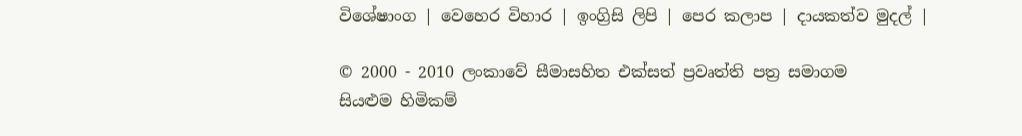විශේෂාංග | වෙහෙර විහාර | ඉංග්‍රිසි ලිපි | පෙර කලාප | දායකත්ව මුදල් |

© 2000 - 2010 ලංකාවේ සීමාසහිත එක්සත් ප්‍රවෘත්ති පත්‍ර සමාගම
සියළුම හිමිකම්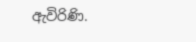ඇවිරිණි.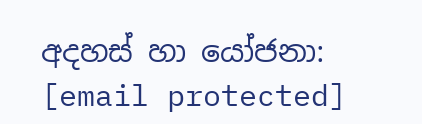අදහස් හා යෝජනා: [email protected]